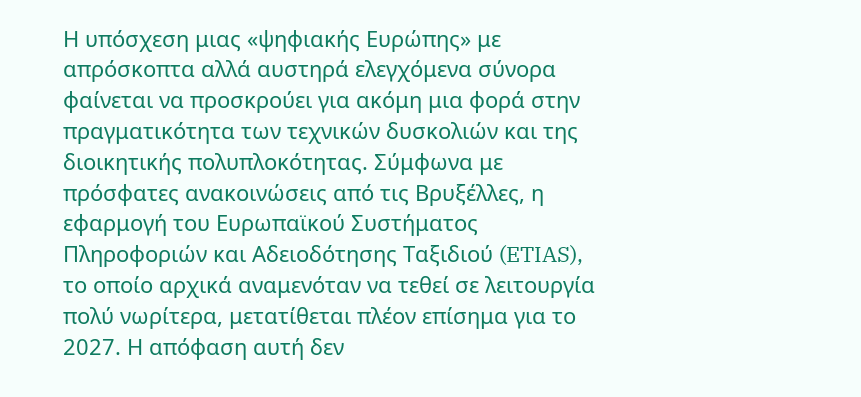Η υπόσχεση μιας «ψηφιακής Ευρώπης» με απρόσκοπτα αλλά αυστηρά ελεγχόμενα σύνορα φαίνεται να προσκρούει για ακόμη μια φορά στην πραγματικότητα των τεχνικών δυσκολιών και της διοικητικής πολυπλοκότητας. Σύμφωνα με πρόσφατες ανακοινώσεις από τις Βρυξέλλες, η εφαρμογή του Ευρωπαϊκού Συστήματος Πληροφοριών και Αδειοδότησης Ταξιδιού (ETIAS), το οποίο αρχικά αναμενόταν να τεθεί σε λειτουργία πολύ νωρίτερα, μετατίθεται πλέον επίσημα για το 2027. Η απόφαση αυτή δεν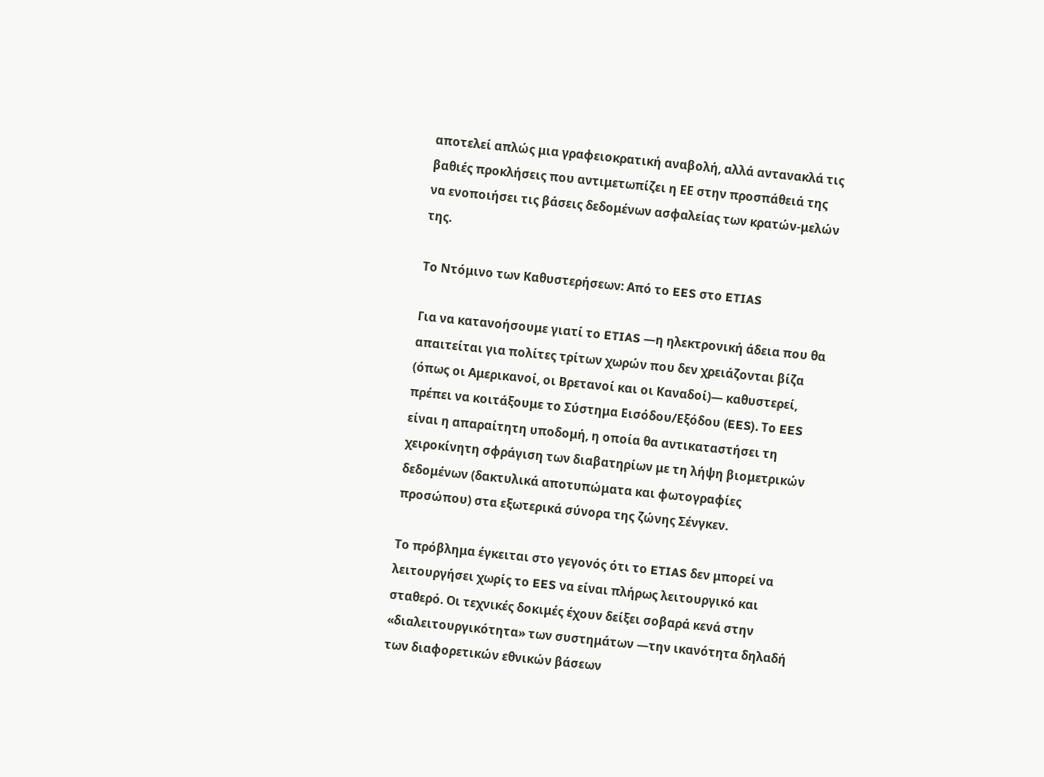αποτελεί απλώς μια γραφειοκρατική αναβολή, αλλά αντανακλά τις βαθιές προκλήσεις που αντιμετωπίζει η ΕΕ στην προσπάθειά της να ενοποιήσει τις βάσεις δεδομένων ασφαλείας των κρατών-μελών της.

Το Ντόμινο των Καθυστερήσεων: Από το EES στο ETIAS

Για να κατανοήσουμε γιατί το ETIAS —η ηλεκτρονική άδεια που θα απαιτείται για πολίτες τρίτων χωρών που δεν χρειάζονται βίζα (όπως οι Αμερικανοί, οι Βρετανοί και οι Καναδοί)— καθυστερεί, πρέπει να κοιτάξουμε το Σύστημα Εισόδου/Εξόδου (EES). Το EES είναι η απαραίτητη υποδομή, η οποία θα αντικαταστήσει τη χειροκίνητη σφράγιση των διαβατηρίων με τη λήψη βιομετρικών δεδομένων (δακτυλικά αποτυπώματα και φωτογραφίες προσώπου) στα εξωτερικά σύνορα της ζώνης Σένγκεν.

Το πρόβλημα έγκειται στο γεγονός ότι το ETIAS δεν μπορεί να λειτουργήσει χωρίς το EES να είναι πλήρως λειτουργικό και σταθερό. Οι τεχνικές δοκιμές έχουν δείξει σοβαρά κενά στην «διαλειτουργικότητα» των συστημάτων —την ικανότητα δηλαδή των διαφορετικών εθνικών βάσεων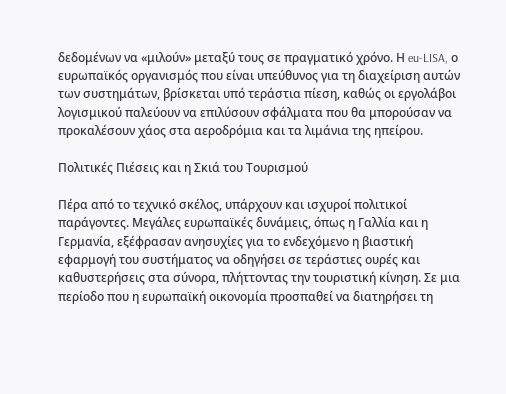δεδομένων να «μιλούν» μεταξύ τους σε πραγματικό χρόνο. Η eu-LISA, ο ευρωπαϊκός οργανισμός που είναι υπεύθυνος για τη διαχείριση αυτών των συστημάτων, βρίσκεται υπό τεράστια πίεση, καθώς οι εργολάβοι λογισμικού παλεύουν να επιλύσουν σφάλματα που θα μπορούσαν να προκαλέσουν χάος στα αεροδρόμια και τα λιμάνια της ηπείρου.

Πολιτικές Πιέσεις και η Σκιά του Τουρισμού

Πέρα από το τεχνικό σκέλος, υπάρχουν και ισχυροί πολιτικοί παράγοντες. Μεγάλες ευρωπαϊκές δυνάμεις, όπως η Γαλλία και η Γερμανία, εξέφρασαν ανησυχίες για το ενδεχόμενο η βιαστική εφαρμογή του συστήματος να οδηγήσει σε τεράστιες ουρές και καθυστερήσεις στα σύνορα, πλήττοντας την τουριστική κίνηση. Σε μια περίοδο που η ευρωπαϊκή οικονομία προσπαθεί να διατηρήσει τη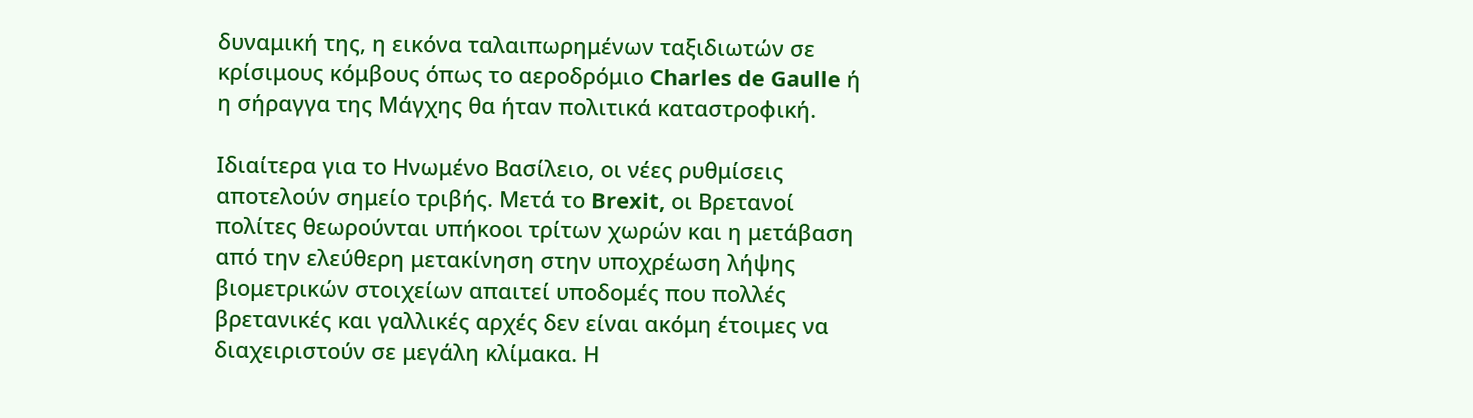δυναμική της, η εικόνα ταλαιπωρημένων ταξιδιωτών σε κρίσιμους κόμβους όπως το αεροδρόμιο Charles de Gaulle ή η σήραγγα της Μάγχης θα ήταν πολιτικά καταστροφική.

Ιδιαίτερα για το Ηνωμένο Βασίλειο, οι νέες ρυθμίσεις αποτελούν σημείο τριβής. Μετά το Brexit, οι Βρετανοί πολίτες θεωρούνται υπήκοοι τρίτων χωρών και η μετάβαση από την ελεύθερη μετακίνηση στην υποχρέωση λήψης βιομετρικών στοιχείων απαιτεί υποδομές που πολλές βρετανικές και γαλλικές αρχές δεν είναι ακόμη έτοιμες να διαχειριστούν σε μεγάλη κλίμακα. Η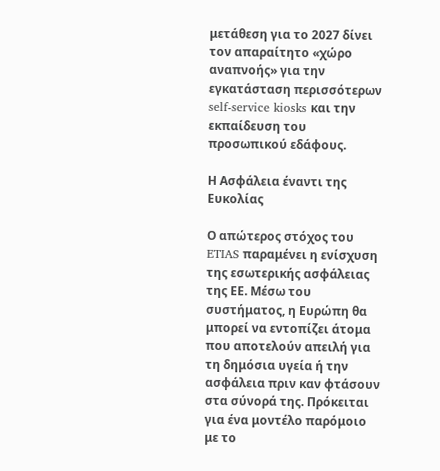μετάθεση για το 2027 δίνει τον απαραίτητο «χώρο αναπνοής» για την εγκατάσταση περισσότερων self-service kiosks και την εκπαίδευση του προσωπικού εδάφους.

Η Ασφάλεια έναντι της Ευκολίας

Ο απώτερος στόχος του ETIAS παραμένει η ενίσχυση της εσωτερικής ασφάλειας της ΕΕ. Μέσω του συστήματος, η Ευρώπη θα μπορεί να εντοπίζει άτομα που αποτελούν απειλή για τη δημόσια υγεία ή την ασφάλεια πριν καν φτάσουν στα σύνορά της. Πρόκειται για ένα μοντέλο παρόμοιο με το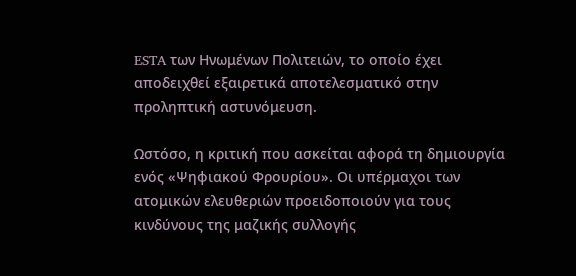ESTA των Ηνωμένων Πολιτειών, το οποίο έχει αποδειχθεί εξαιρετικά αποτελεσματικό στην προληπτική αστυνόμευση.

Ωστόσο, η κριτική που ασκείται αφορά τη δημιουργία ενός «Ψηφιακού Φρουρίου». Οι υπέρμαχοι των ατομικών ελευθεριών προειδοποιούν για τους κινδύνους της μαζικής συλλογής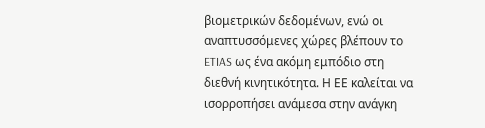βιομετρικών δεδομένων, ενώ οι αναπτυσσόμενες χώρες βλέπουν το ETIAS ως ένα ακόμη εμπόδιο στη διεθνή κινητικότητα. Η ΕΕ καλείται να ισορροπήσει ανάμεσα στην ανάγκη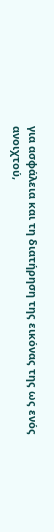για ασφάλεια και τη διατήρηση της εικόνας της ως ενός ανοιχτού,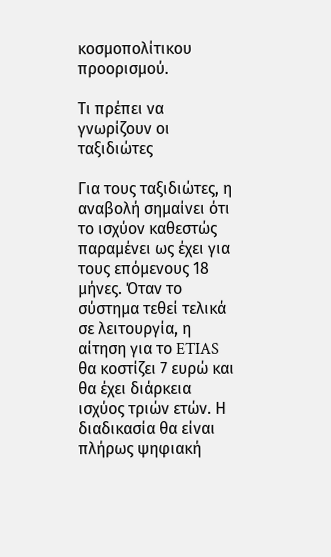κοσμοπολίτικου προορισμού.

Τι πρέπει να γνωρίζουν οι ταξιδιώτες

Για τους ταξιδιώτες, η αναβολή σημαίνει ότι το ισχύον καθεστώς παραμένει ως έχει για τους επόμενους 18 μήνες. Όταν το σύστημα τεθεί τελικά σε λειτουργία, η αίτηση για το ETIAS θα κοστίζει 7 ευρώ και θα έχει διάρκεια ισχύος τριών ετών. Η διαδικασία θα είναι πλήρως ψηφιακή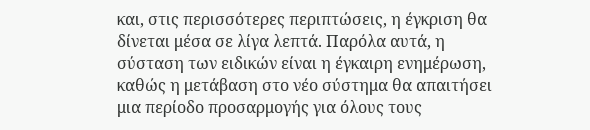και, στις περισσότερες περιπτώσεις, η έγκριση θα δίνεται μέσα σε λίγα λεπτά. Παρόλα αυτά, η σύσταση των ειδικών είναι η έγκαιρη ενημέρωση, καθώς η μετάβαση στο νέο σύστημα θα απαιτήσει μια περίοδο προσαρμογής για όλους τους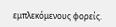εμπλεκόμενους φορείς.